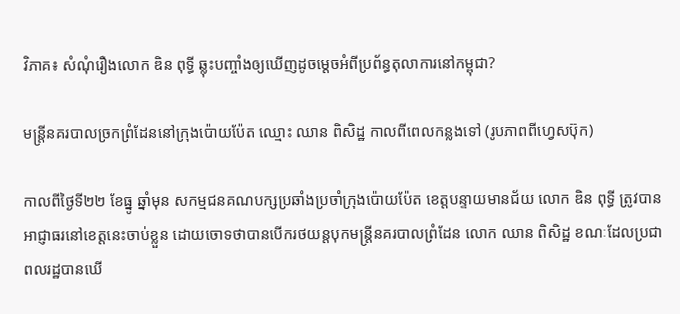វិភាគ៖ សំណុំរឿងលោក ឌិន ពុទ្ធី ឆ្លុះបញ្ចាំងឲ្យឃើញដូចម្ដេចអំពីប្រព័ន្ធតុលាការនៅកម្ពុជា?

មន្រ្តីនគរបាលច្រកព្រំដែននៅក្រុងប៉ោយប៉ែត ឈ្មោះ ឈាន ពិសិដ្ឋ កាលពីពេលកន្លងទៅ (រូបភាពពីហ្វេសប៊ុក)

កាលពីថ្ងៃទី២២ ខែធ្នូ ឆ្នាំមុន សកម្មជនគណបក្សប្រឆាំងប្រចាំក្រុងប៉ោយប៉ែត ខេត្តបន្ទាយមានជ័យ លោក ឌិន ពុទ្ធី ត្រូវបានអាជ្ញាធរនៅខេត្តនេះចាប់ខ្លួន ដោយចោទថាបានបើករថយន្តបុកមន្ត្រីនគរបាលព្រំដែន លោក ឈាន ពិសិដ្ឋ ខណៈដែលប្រជាពលរដ្ឋបានឃើ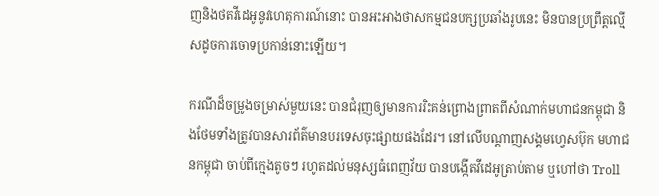ញនិងថតវីដេអូនូវហេតុការណ៍នោះ បានអះអាងថាសកម្មជនបក្សប្រឆាំងរូបនេះ មិនបានប្រព្រឹត្តល្មើសដូចការចោទប្រកាន់នោះឡើយ។

ករណីដ៏ចម្រូងចម្រាស់មួយនេះ បានជំរុញឲ្យមានការរិះគន់ព្រោងព្រាតពីសំណាក់មហាជនកម្ពុជា និងថែមទាំងត្រូវបានសារព័ត៌មានបរទេសចុះផ្សាយផងដែរ។ នៅលើបណ្ដាញសង្គមហ្វេសប៊ុក មហាជនកម្ពុជា ចាប់ពីក្មេងតូចៗ រហូតដល់មនុស្សធំពេញវ័យ បានបង្កើតវីដេអូត្រាប់តាម ឬហៅថា Troll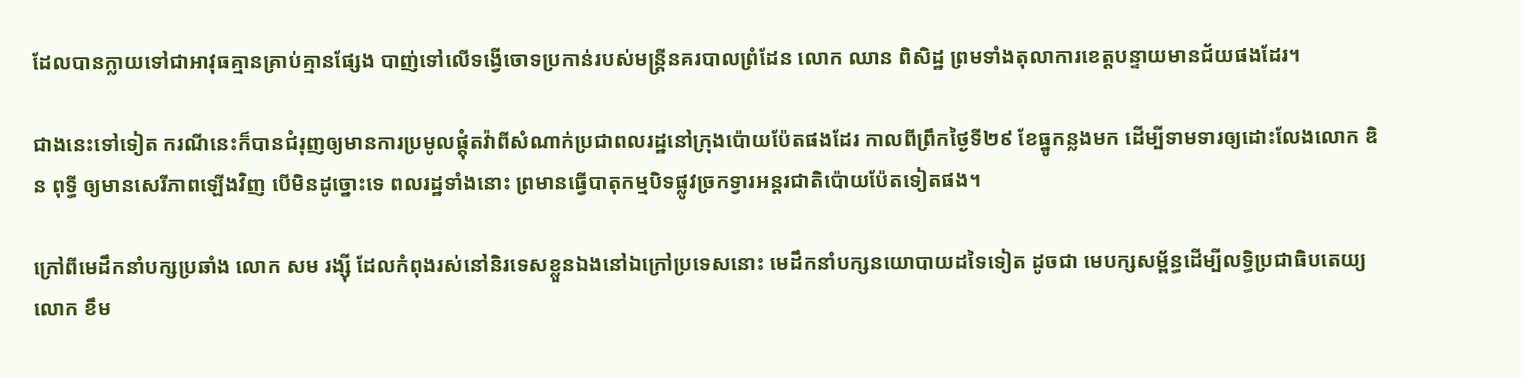ដែលបានក្លាយទៅជាអាវុធគ្មានគ្រាប់គ្មានផ្សែង បាញ់ទៅលើទង្វើចោទប្រកាន់របស់មន្ត្រីនគរបាលព្រំដែន លោក ឈាន ពិសិដ្ឋ ព្រមទាំងតុលាការខេត្តបន្ទាយមានជ័យផងដែរ។

ជាងនេះទៅទៀត ករណីនេះក៏បានជំរុញឲ្យមានការប្រមូលផ្ដុំតវ៉ាពីសំណាក់ប្រជាពលរដ្ឋនៅក្រុងប៉ោយប៉ែតផងដែរ កាលពីព្រឹកថ្ងៃទី២៩ ខែធ្នូកន្លងមក ដើម្បីទាមទារឲ្យដោះលែងលោក ឌិន ពុទ្ធី ឲ្យមានសេរីភាពឡើងវិញ បើមិនដូច្នោះទេ ពលរដ្ឋទាំងនោះ ព្រមានធ្វើបាតុកម្មបិទផ្លូវច្រកទ្វារអន្តរជាតិប៉ោយប៉ែតទៀតផង។

ក្រៅពីមេដឹកនាំបក្សប្រឆាំង លោក សម រង្ស៊ី ដែលកំពុងរស់នៅនិរទេសខ្លួនឯងនៅឯក្រៅប្រទេសនោះ មេដឹកនាំបក្សនយោបាយដទៃទៀត ដូចជា មេបក្សសម្ព័ន្ធដើម្បីលទ្ធិប្រជាធិបតេយ្យ លោក ខឹម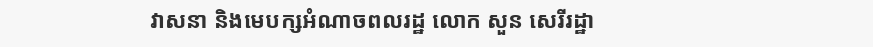វាសនា និងមេបក្សអំណាចពលរដ្ឋ លោក សួន សេរីរដ្ឋា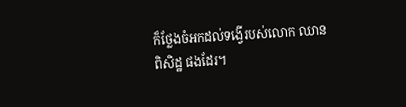ក៏ថ្លែងចំអកដល់ទង្វើរបស់លោក ឈាន ពិសិដ្ឋ ផងដែរ។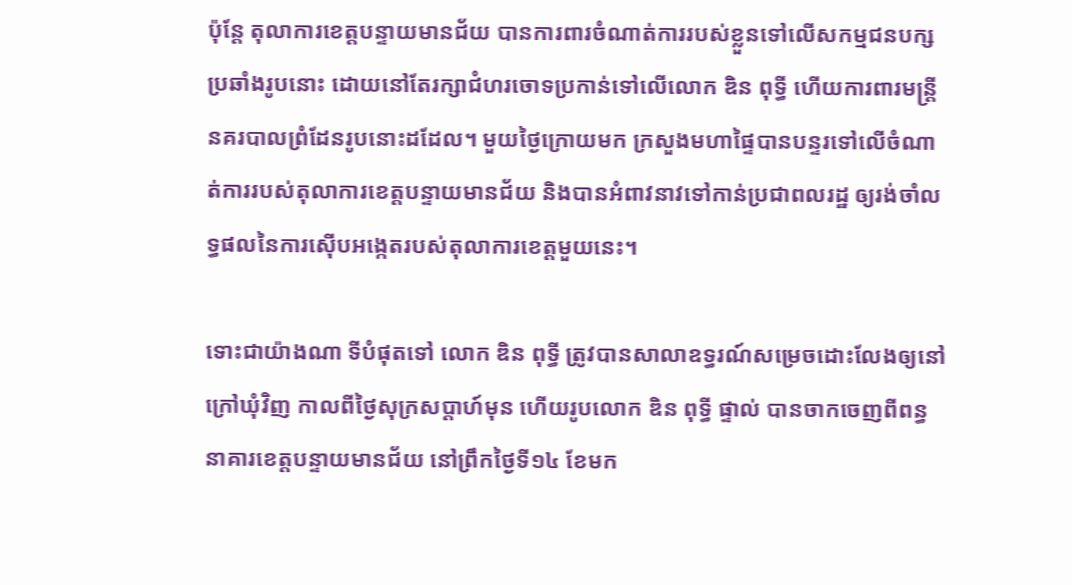ប៉ុន្តែ តុលាការខេត្តបន្ទាយមានជ័យ បានការពារចំណាត់ការរបស់ខ្លួនទៅលើសកម្មជនបក្សប្រឆាំងរូបនោះ ដោយនៅតែរក្សាជំហរចោទប្រកាន់ទៅលើលោក ឌិន ពុទ្ធី ហើយការពារមន្ត្រីនគរបាលព្រំដែនរូបនោះដដែល។ មួយថ្ងៃក្រោយមក ក្រសួងមហាផ្ទៃបានបន្ទរទៅលើចំណាត់ការរបស់តុលាការខេត្តបន្ទាយមានជ័យ និងបានអំពាវនាវទៅកាន់ប្រជាពលរដ្ឋ ឲ្យរង់ចាំលទ្ធផលនៃការស៊ើបអង្កេតរបស់តុលាការខេត្តមួយនេះ។

ទោះជាយ៉ាងណា ទីបំផុតទៅ លោក ឌិន ពុទ្ធី ត្រូវបានសាលាឧទ្ធរណ៍សម្រេចដោះលែងឲ្យនៅក្រៅឃុំវិញ កាលពីថ្ងៃសុក្រសប្ដាហ៍មុន ហើយរូបលោក ឌិន ពុទ្ធី ផ្ទាល់ បានចាកចេញពីពន្ធនាគារខេត្តបន្ទាយមានជ័យ នៅព្រឹកថ្ងៃទី១៤ ខែមក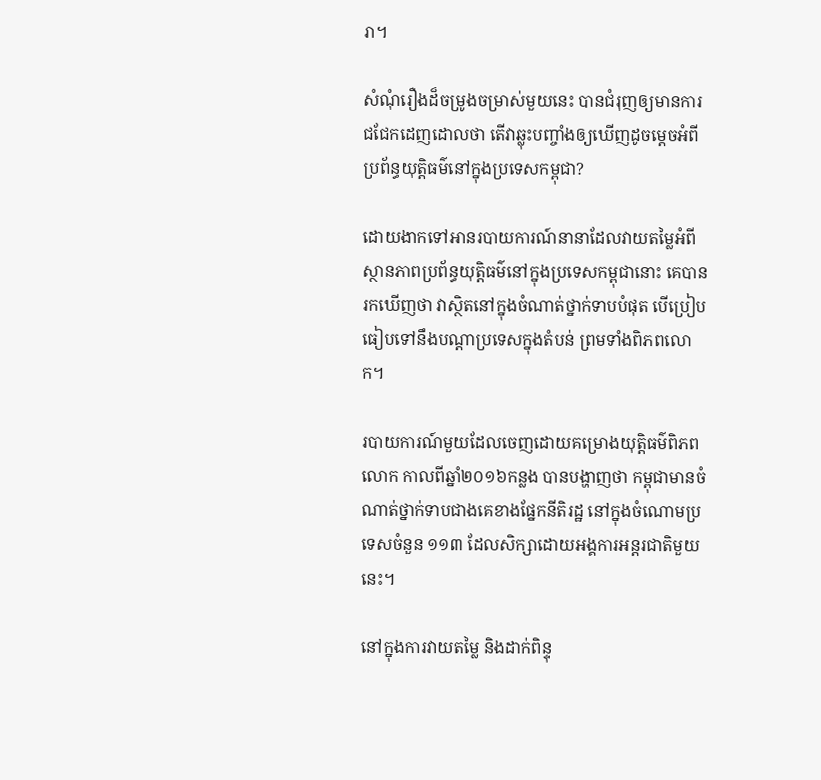រា។

សំណុំរឿងដ៏ចម្រូងចម្រាស់មួយនេះ បានជំរុញឲ្យមានការជជែកដេញដោលថា តើវាឆ្លុះបញ្ចាំងឲ្យឃើញដូចម្ដេចអំពីប្រព័ន្ធយុត្តិធម៌នៅក្នុងប្រទេសកម្ពុជា?

ដោយងាកទៅអានរបាយការណ៍នានាដែលវាយតម្លៃអំពីស្ថានភាពប្រព័ន្ធយុត្តិធម៌នៅក្នុងប្រទេសកម្ពុជានោះ គេបានរកឃើញថា វាស្ថិតនៅក្នុងចំណាត់ថ្នាក់ទាបបំផុត បើប្រៀបធៀបទៅនឹងបណ្ដាប្រទេសក្នុងតំបន់ ព្រមទាំងពិភពលោក។

របាយការណ៍មួយដែលចេញដោយគម្រោងយុត្តិធម៌ពិភពលោក កាលពីឆ្នាំ២០១៦កន្លង បានបង្ហាញថា កម្ពុជាមានចំណាត់ថ្នាក់ទាបជាងគេខាងផ្នែកនីតិរដ្ឋ នៅក្នុងចំណោមប្រទេសចំនួន ១១៣ ដែលសិក្សាដោយអង្គការអន្តរជាតិមួយនេះ។

នៅក្នុងការវាយតម្លៃ និងដាក់ពិន្ទុ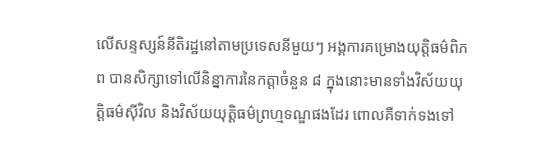លើសន្ទស្សន៍នីតិរដ្ឋនៅតាមប្រទេសនីមួយៗ អង្គការគម្រោងយុត្តិធម៌ពិភព បានសិក្សាទៅលើនិន្នាការនៃកត្តាចំនួន ៨ ក្នុងនោះមានទាំងវិស័យយុត្តិធម៌ស៊ីវិល និងវិស័យយុត្តិធម៌ព្រហ្មទណ្ឌផងដែរ ពោលគឺទាក់ទងទៅ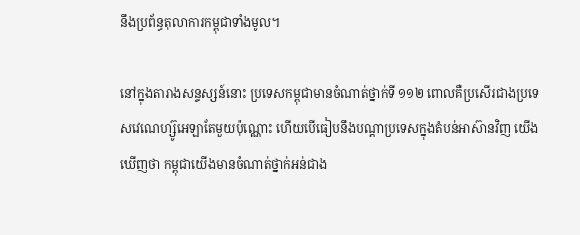នឹងប្រព័ន្ធតុលាការកម្ពុជាទាំងមូល។

នៅក្នុងតារាងសន្ទស្សន៍នោះ ប្រទេសកម្ពុជាមានចំណាត់ថ្នាក់ទី ១១២ ពោលគឺប្រសើរជាងប្រទេសវេណេហ្ស៊ូអេឡាតែមួយប៉ុណ្ណោះ ហើយបើធៀបនឹងបណ្ដាប្រទេសក្នុងតំបន់អាស៊ានវិញ យើងឃើញថា កម្ពុជាយើងមានចំណាត់ថ្នាក់អន់ជាង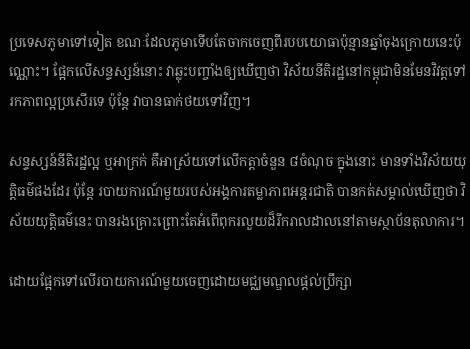ប្រទេសភូមាទៅទៀត ខណៈដែលភូមាទើបតែចាកចេញពីរបបយោធាប៉ុន្មានឆ្នាំចុងក្រោយនេះប៉ុណ្ណោះ។ ផ្អែកលើសន្ទស្សន៍នោះ វាឆ្លុះបញ្ចាំងឲ្យឃើញថា វិស័យនីតិរដ្ឋនៅកម្ពុជាមិនមែនវិវត្តទៅរកភាពល្អប្រសើរទេ ប៉ុន្តែ វាបានធាក់ថយទៅវិញ។

សន្ទស្សន៍នីតិរដ្ឋល្អ ឬអាក្រក់ គឺអាស្រ័យទៅលើកត្តាចំនួន ៨ចំណុច ក្នុងនោះ មានទាំងវិស័យយុត្តិធម៌ផងដែរ ប៉ុន្តែ របាយការណ៍មួយរបស់អង្គការតម្លាភាពអន្តរជាតិ បានកត់សម្គាល់ឃើញថា វិស័យយុត្តិធម៌នេះ បានរងគ្រោះព្រោះតែអំពើពុករលួយដ៏រីករាលដាលនៅតាមស្ថាប័នតុលាការ។

ដោយផ្អែកទៅលើរបាយការណ៍មួយចេញដោយមជ្ឈមណ្ឌលផ្ដល់ប្រឹក្សា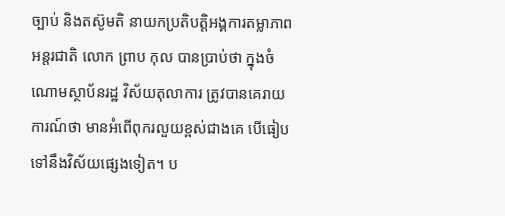ច្បាប់ និងតស៊ូមតិ នាយកប្រតិបត្តិអង្គការតម្លាភាពអន្តរជាតិ លោក ព្រាប កុល បានប្រាប់ថា ក្នុងចំណោមស្ថាប័នរដ្ឋ វិស័យតុលាការ ត្រូវបានគេរាយការណ៍ថា មានអំពើពុករលួយខ្ពស់ជាងគេ បើធៀបទៅនឹងវិស័យផ្សេងទៀត។ ប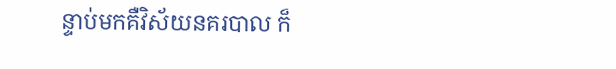ន្ទាប់មកគឺវិស័យនគរបាល ក៏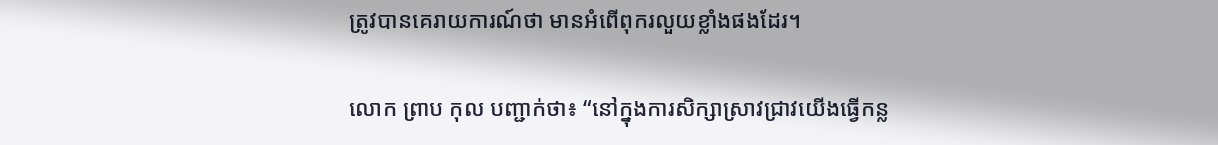ត្រូវបានគេរាយការណ៍ថា មានអំពើពុករលួយខ្លាំងផងដែរ។

លោក ព្រាប កុល បញ្ជាក់ថា៖ “នៅក្នុងការសិក្សាស្រាវជ្រាវយើងធ្វើកន្ល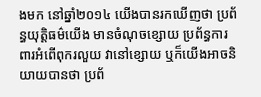ងមក នៅឆ្នាំ២០១៤ យើងបានរកឃើញថា ប្រព័ន្ធយុត្តិធម៌យើង មានចំណុចខ្សោយ ប្រព័ន្ធការពារអំពើពុករលួយ វានៅខ្សោយ ឬក៏យើងអាចនិយាយបានថា ប្រព័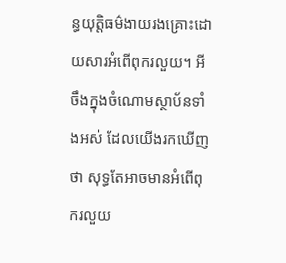ន្ធយុត្តិធម៌ងាយរងគ្រោះដោយសារអំពើពុករលួយ។ អីចឹងក្នុងចំណោមស្ថាប័នទាំងអស់ ដែលយើងរកឃើញថា សុទ្ធតែអាចមានអំពើពុករលួយ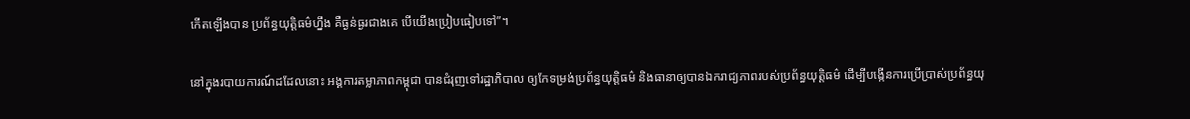កើតឡើងបាន ប្រព័ន្ធយុត្តិធម៌ហ្នឹង គឺធ្ងន់ធ្ងរជាងគេ បើយើងប្រៀបធៀបទៅ”។

នៅក្នុងរបាយការណ៍ដដែលនោះ អង្គការតម្លាភាពកម្ពុជា បានជំរុញទៅរដ្ឋាភិបាល ឲ្យកែទម្រង់ប្រព័ន្ធយុត្តិធម៌ និងធានាឲ្យបានឯករាជ្យភាពរបស់ប្រព័ន្ធយុត្តិធម៌ ដើម្បីបង្កើនការប្រើប្រាស់ប្រព័ន្ធយុ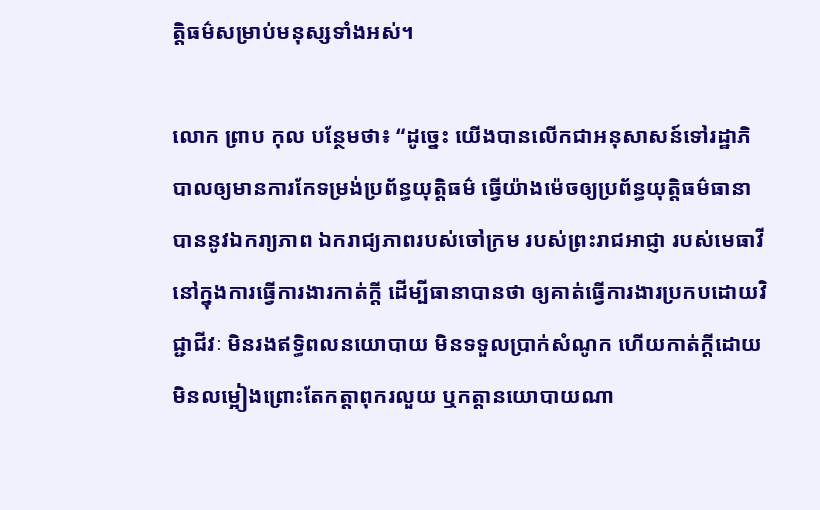ត្តិធម៌សម្រាប់មនុស្សទាំងអស់។

លោក ព្រាប កុល បន្ថែមថា៖ “ដូច្នេះ យើងបានលើកជាអនុសាសន៍ទៅរដ្ឋាភិបាលឲ្យមានការកែទម្រង់ប្រព័ន្ធយុត្តិធម៌ ធ្វើយ៉ាងម៉េចឲ្យប្រព័ន្ធយុត្តិធម៌ធានាបាននូវឯករា្យភាព ឯករាជ្យភាពរបស់ចៅក្រម របស់ព្រះរាជអាជ្ញា របស់មេធាវី នៅក្នុងការធ្វើការងារកាត់ក្ដី ដើម្បីធានាបានថា ឲ្យគាត់ធ្វើការងារប្រកបដោយវិជ្ជាជីវៈ មិនរងឥទ្ធិពលនយោបាយ មិនទទួលប្រាក់សំណូក ហើយកាត់ក្ដីដោយមិនលម្អៀងព្រោះតែកត្តាពុករលួយ ឬកត្តានយោបាយណា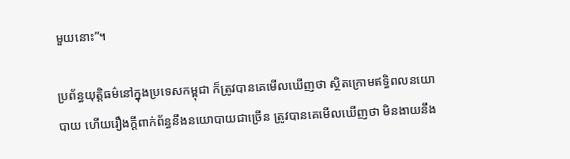មួយនោះ”។

ប្រព័ន្ធយុត្តិធម៌នៅក្នុងប្រទេសកម្ពុជា ក៏ត្រូវបានគេមើលឃើញថា ស្ថិតក្រោមឥទ្ធិពលនយោបាយ ហើយរឿងក្ដីពាក់ព័ន្ធនឹងនយោបាយជាច្រើន ត្រូវបានគេមើលឃើញថា មិនងាយនឹង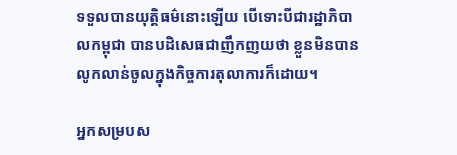ទទួលបានយុត្តិធម៌នោះឡើយ បើទោះបីជារដ្ឋាភិបាលកម្ពុជា បានបដិសេធជាញឹកញយថា ខ្លួនមិនបានលូកលាន់ចូលក្នុងកិច្ចការតុលាការក៏ដោយ។

អ្នកសម្របស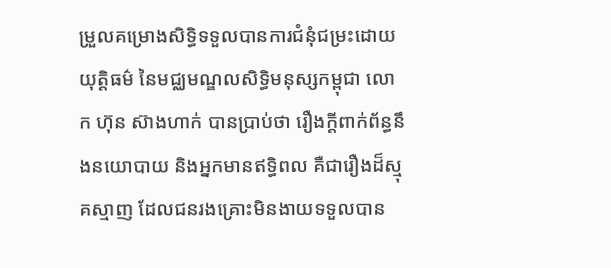ម្រួលគម្រោងសិទ្ធិទទួលបានការជំនុំជម្រះដោយយុត្តិធម៌ នៃមជ្ឈមណ្ឌលសិទ្ធិមនុស្សកម្ពុជា លោក ហ៊ុន ស៊ាងហាក់ បានប្រាប់ថា រឿងក្ដីពាក់ព័ន្ធនឹងនយោបាយ និងអ្នកមានឥទ្ធិពល គឺជារឿងដ៏ស្មុគស្មាញ ដែលជនរងគ្រោះមិនងាយទទួលបាន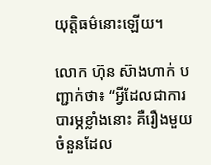យុត្តិធម៌នោះឡើយ។

លោក ហ៊ុន ស៊ាងហាក់ បញ្ជាក់ថា៖ “អ្វីដែលជាការបារម្ភខ្លាំងនោះ គឺរឿងមួយចំនួនដែល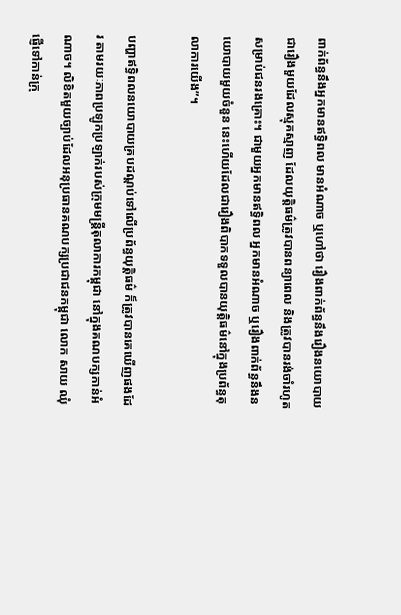ពាក់ព័ន្ធនឹងអ្នកមានឥទ្ធិពល មានអំណាច ឬហៅថា រឿងពាក់ព័ន្ធនឹងរឿងនយោបាយ ជារឿងមួយដែលស្មុគស្មាញ ដែលយុត្តិធម៌ត្រូវបានពន្យាពេល និងត្រូវបានរង់ចាំរហូតសម្រាប់ជនរងគ្រោះ។ ជាមួយអ្នកមានឥទ្ធិពល អ្នកមានអំណាច ឬរឿងពាក់ព័ន្ធនឹងនយោបាយមួយចំនួន នេះហើយដែលជារឿងពិបាកទទួលបានយុត្តិធម៌នៅក្នុងប្រព័ន្ធតុលាការយើង”។

បញ្ហាឥទ្ធិពលនយោបាយគ្របដណ្ដប់ទៅលើប្រព័ន្ធយុត្តិធម៌ ក៏ត្រូវបានគេឃើញផងដែរ តាមរយៈភាពប្រឡូកប្រឡាក់របស់ក្រុមមន្ត្រីតុលាការកម្ពុជា នៅក្នុងគណបក្សកាន់អំណាច។ លិខិតមួយច្បាប់ដែលអនុប្រធានគណបក្សប្រជាជនកម្ពុជា លោក សាយ ឈុំ ផ្ញើទៅកាន់ក្រុ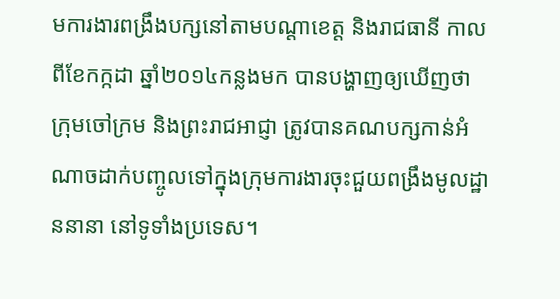មការងារពង្រឹងបក្សនៅតាមបណ្ដាខេត្ត និងរាជធានី កាលពីខែកក្កដា ឆ្នាំ២០១៤កន្លងមក បានបង្ហាញឲ្យឃើញថា ក្រុមចៅក្រម និងព្រះរាជអាជ្ញា ត្រូវបានគណបក្សកាន់អំណាចដាក់បញ្ចូលទៅក្នុងក្រុមការងារចុះជួយពង្រឹងមូលដ្ឋាននានា នៅទូទាំងប្រទេស។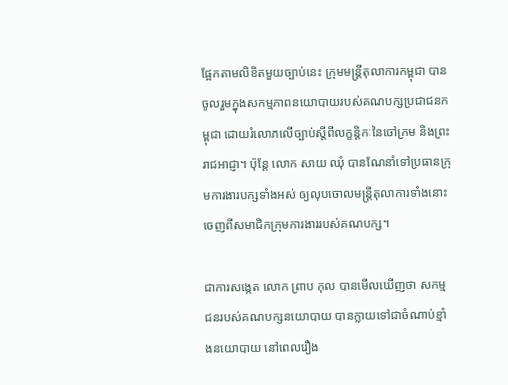ផ្អែកតាមលិខិតមួយច្បាប់នេះ ក្រុមមន្ត្រីតុលាការកម្ពុជា បានចូលរួមក្នុងសកម្មភាពនយោបាយរបស់គណបក្សប្រជាជនកម្ពុជា ដោយរំលោភលើច្បាប់ស្ដីពីលក្ខន្តិកៈនៃចៅក្រម និងព្រះរាជអាជ្ញា។ ប៉ុន្តែ លោក សាយ ឈុំ បានណែនាំទៅប្រធានក្រុមការងារបក្សទាំងអស់ ឲ្យលុបចោលមន្ត្រីតុលាការទាំងនោះ ចេញពីសមាជិកក្រុមការងាររបស់គណបក្ស។

ជាការសង្កេត លោក ព្រាប កុល បានមើលឃើញថា សកម្មជនរបស់គណបក្សនយោបាយ បានក្លាយទៅជាចំណាប់ខ្មាំងនយោបាយ នៅពេលរឿង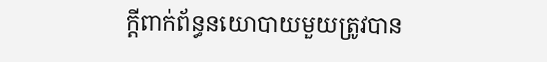ក្ដីពាក់ព័ន្ធនយោបាយមួយត្រូវបាន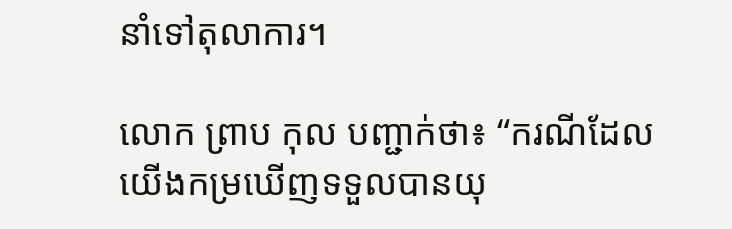នាំទៅតុលាការ។

លោក ព្រាប កុល បញ្ជាក់ថា៖ “ករណីដែលយើងកម្រឃើញទទួលបានយុ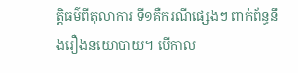ត្តិធម៌ពីតុលាការ ទី១គឺករណីផ្សេងៗ ពាក់ព័ន្ធនឹងរឿងនយោបាយ។ បើកាល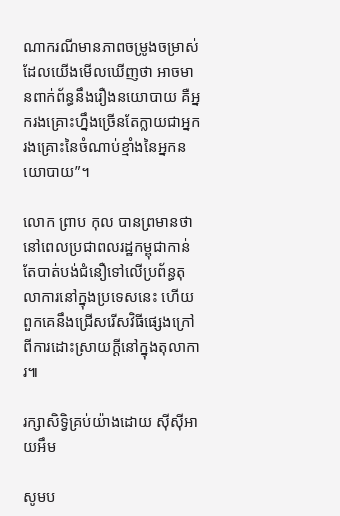ណាករណីមានភាពចម្រូងចម្រាស់ដែលយើងមើលឃើញថា អាចមានពាក់ព័ន្ធនឹងរឿងនយោបាយ គឺអ្នករងគ្រោះហ្នឹងច្រើនតែក្លាយជាអ្នករងគ្រោះនៃចំណាប់ខ្មាំងនៃអ្នកនយោបាយ”។

លោក ព្រាប កុល បានព្រមានថា នៅពេលប្រជាពលរដ្ឋកម្ពុជាកាន់តែបាត់បង់ជំនឿទៅលើប្រព័ន្ធតុលាការនៅក្នុងប្រទេសនេះ ហើយពួកគេនឹងជ្រើសរើសវិធីផ្សេងក្រៅពីការដោះស្រាយក្ដីនៅក្នុងតុលាការ៕

រក្សាសិទ្វិគ្រប់យ៉ាងដោយ ស៊ីស៊ីអាយអឹម

សូមប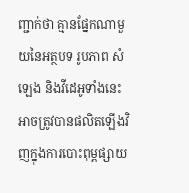ញ្ជាក់ថា គ្មានផ្នែកណាមួយនៃអត្ថបទ រូបភាព សំឡេង និងវីដេអូទាំងនេះ អាចត្រូវបានផលិតឡើងវិញក្នុងការបោះពុម្ពផ្សាយ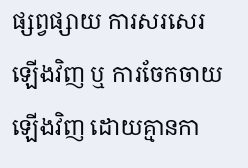ផ្សព្វផ្សាយ ការសរសេរឡើងវិញ ឬ ការចែកចាយឡើងវិញ ដោយគ្មានកា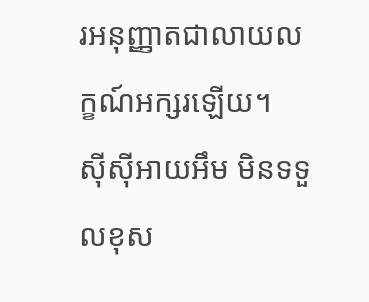រអនុញ្ញាតជាលាយលក្ខណ៍អក្សរឡើយ។
ស៊ីស៊ីអាយអឹម មិនទទួលខុស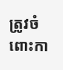ត្រូវចំពោះកា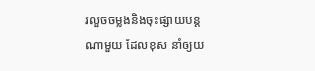រលួចចម្លងនិងចុះផ្សាយបន្តណាមួយ ដែលខុស នាំឲ្យយ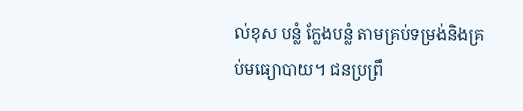ល់ខុស បន្លំ ក្លែងបន្លំ តាមគ្រប់ទម្រង់និងគ្រប់មធ្យោបាយ។ ជនប្រព្រឹ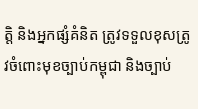ត្តិ និងអ្នកផ្សំគំនិត ត្រូវទទួលខុសត្រូវចំពោះមុខច្បាប់កម្ពុជា និងច្បាប់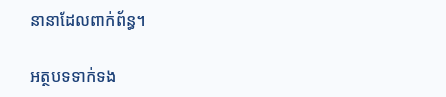នានាដែលពាក់ព័ន្ធ។

អត្ថបទទាក់ទង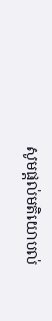សូមផ្ដល់មតិយោបល់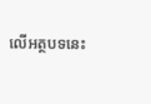លើអត្ថបទនេះ